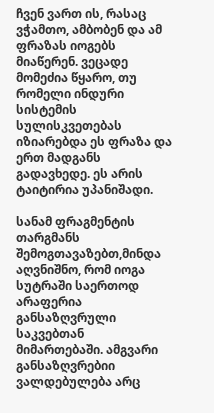ჩვენ ვართ ის, რასაც ვჭამთო, ამბობენ და ამ ფრაზას იოგებს მიაწერენ. ვეცადე მომეძია წყარო, თუ რომელი ინდური სისტემის სულისკვეთებას იზიარებდა ეს ფრაზა და ერთ მადგანს გადავხედე. ეს არის ტაიტირია უპანიშადი.

სანამ ფრაგმენტის თარგმანს შემოგთავაზებთ,მინდა აღვნიშნო, რომ იოგა სუტრაში საერთოდ არაფერია განსაზღვრული საკვებთან მიმართებაში. ამგვარი განსაზღვრებიი ვალდებულება არც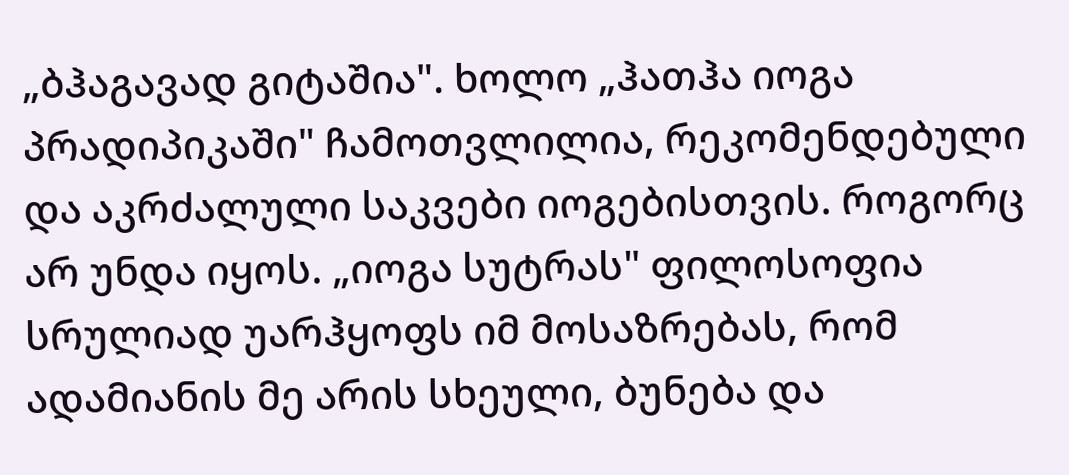„ბჰაგავად გიტაშია". ხოლო „ჰათჰა იოგა პრადიპიკაში" ჩამოთვლილია, რეკომენდებული და აკრძალული საკვები იოგებისთვის. როგორც არ უნდა იყოს. „იოგა სუტრას" ფილოსოფია სრულიად უარჰყოფს იმ მოსაზრებას, რომ ადამიანის მე არის სხეული, ბუნება და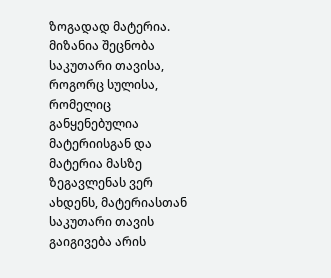ზოგადად მატერია. მიზანია შეცნობა საკუთარი თავისა, როგორც სულისა, რომელიც განყენებულია მატერიისგან და მატერია მასზე ზეგავლენას ვერ ახდენს, მატერიასთან საკუთარი თავის გაიგივება არის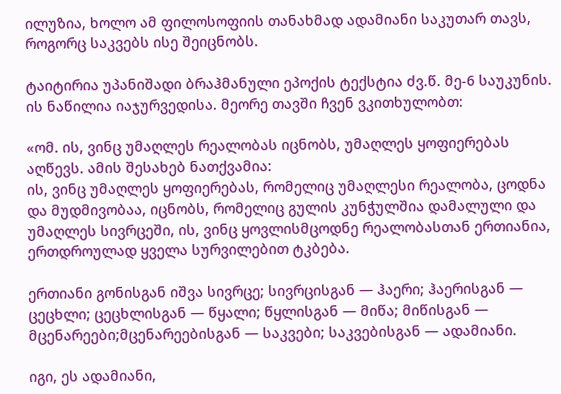ილუზია, ხოლო ამ ფილოსოფიის თანახმად ადამიანი საკუთარ თავს, როგორც საკვებს ისე შეიცნობს.

ტაიტირია უპანიშადი ბრაჰმანული ეპოქის ტექსტია ძვ.წ. მე-6 საუკუნის. ის ნაწილია იაჯურვედისა. მეორე თავში ჩვენ ვკითხულობთ:

«ომ. ის, ვინც უმაღლეს რეალობას იცნობს, უმაღლეს ყოფიერებას აღწევს. ამის შესახებ ნათქვამია:
ის, ვინც უმაღლეს ყოფიერებას, რომელიც უმაღლესი რეალობა, ცოდნა და მუდმივობაა, იცნობს, რომელიც გულის კუნჭულშია დამალული და უმაღლეს სივრცეში, ის, ვინც ყოვლისმცოდნე რეალობასთან ერთიანია, ერთდროულად ყველა სურვილებით ტკბება.

ერთიანი გონისგან იშვა სივრცე; სივრცისგან — ჰაერი; ჰაერისგან — ცეცხლი; ცეცხლისგან — წყალი; წყლისგან — მიწა; მიწისგან — მცენარეები;მცენარეებისგან — საკვები; საკვებისგან — ადამიანი.

იგი, ეს ადამიანი,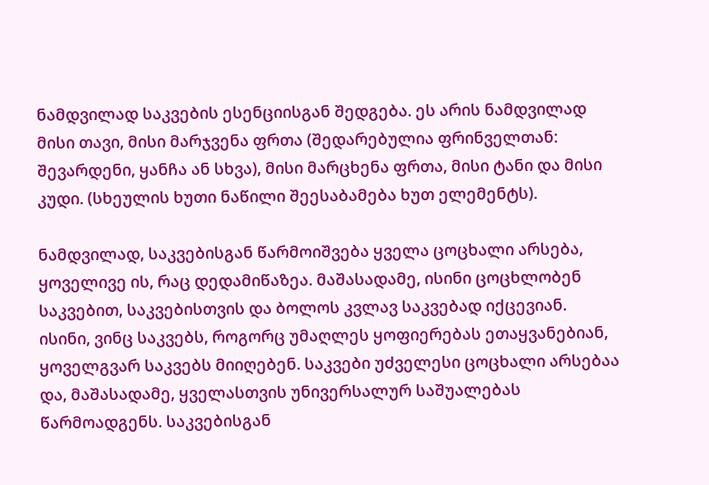ნამდვილად საკვების ესენციისგან შედგება. ეს არის ნამდვილად მისი თავი, მისი მარჯვენა ფრთა (შედარებულია ფრინველთან: შევარდენი, ყანჩა ან სხვა), მისი მარცხენა ფრთა, მისი ტანი და მისი კუდი. (სხეულის ხუთი ნაწილი შეესაბამება ხუთ ელემენტს).

ნამდვილად, საკვებისგან წარმოიშვება ყველა ცოცხალი არსება, ყოველივე ის, რაც დედამიწაზეა. მაშასადამე, ისინი ცოცხლობენ საკვებით, საკვებისთვის და ბოლოს კვლავ საკვებად იქცევიან. ისინი, ვინც საკვებს, როგორც უმაღლეს ყოფიერებას ეთაყვანებიან, ყოველგვარ საკვებს მიიღებენ. საკვები უძველესი ცოცხალი არსებაა და, მაშასადამე, ყველასთვის უნივერსალურ საშუალებას წარმოადგენს. საკვებისგან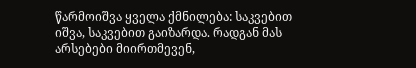წარმოიშვა ყველა ქმნილება: საკვებით იშვა, საკვებით გაიზარდა. რადგან მას არსებები მიირთმევენ,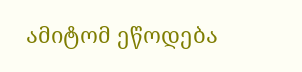ამიტომ ეწოდება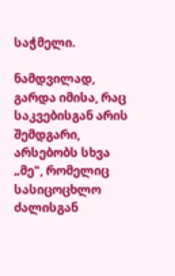საჭმელი.

ნამდვილად, გარდა იმისა, რაც საკვებისგან არის შემდგარი, არსებობს სხვა „მე", რომელიც სასიცოცხლო ძალისგან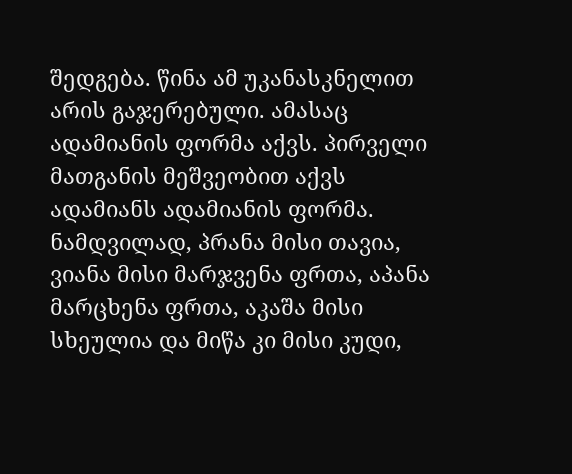შედგება. წინა ამ უკანასკნელით არის გაჯერებული. ამასაც ადამიანის ფორმა აქვს. პირველი მათგანის მეშვეობით აქვს ადამიანს ადამიანის ფორმა.
ნამდვილად, პრანა მისი თავია, ვიანა მისი მარჯვენა ფრთა, აპანა მარცხენა ფრთა, აკაშა მისი სხეულია და მიწა კი მისი კუდი,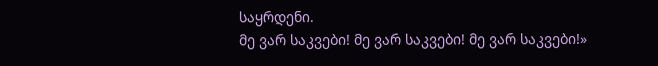საყრდენი.
მე ვარ საკვები! მე ვარ საკვები! მე ვარ საკვები!»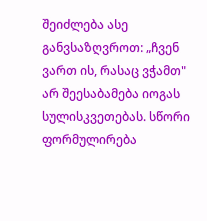შეიძლება ასე განვსაზღვროთ: „ჩვენ ვართ ის, რასაც ვჭამთ" არ შეესაბამება იოგას სულისკვეთებას. სწორი ფორმულირება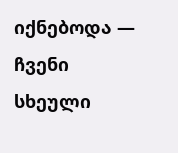იქნებოდა — ჩვენი სხეული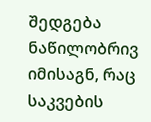შედგება ნაწილობრივ იმისაგნ, რაც საკვების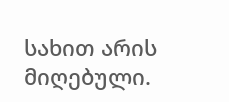სახით არის მიღებული.